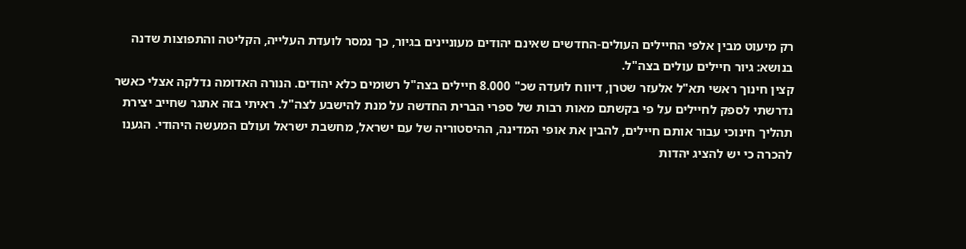רק מיעוט מבין אלפי החיילים העולים-החדשים שאינם יהודים מעוניינים בגיור, כך נמסר לועדת העלייה, הקליטה והתפוצות שדנה בנושא: גיור חיילים עולים בצה"ל.
קצין חינוך ראשי תא"ל אלעזר שטרן, דיווח לועדה שכ" 8.000 חיילים בצה"ל רשומים כלא יהודים. הנורה האדומה נדלקה אצלי כאשר נדרשתי לספק לחיילים על פי בקשתם מאות רבות של ספרי הברית החדשה על מנת להישבע לצה"ל. ראיתי בזה אתגר שחייב יצירת תהליך חינוכי עבור אותם חיילים, להבין את אופי המדינה, ההיסטוריה של עם ישראל, מחשבת ישראל ועולם המעשה היהודי. הגענו להכרה כי יש להציג יהדות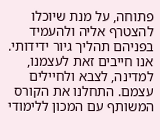פתוחה, על מנת שיוכלו להצטרף אליה ולהעמיד בפניהם תהליך גיור ידידותי. אנו חייבים זאת לעצמנו, למדינה, לצבא ולחיילים עצמם. התחלנו את הקורס המשותף עם המכון ללימודי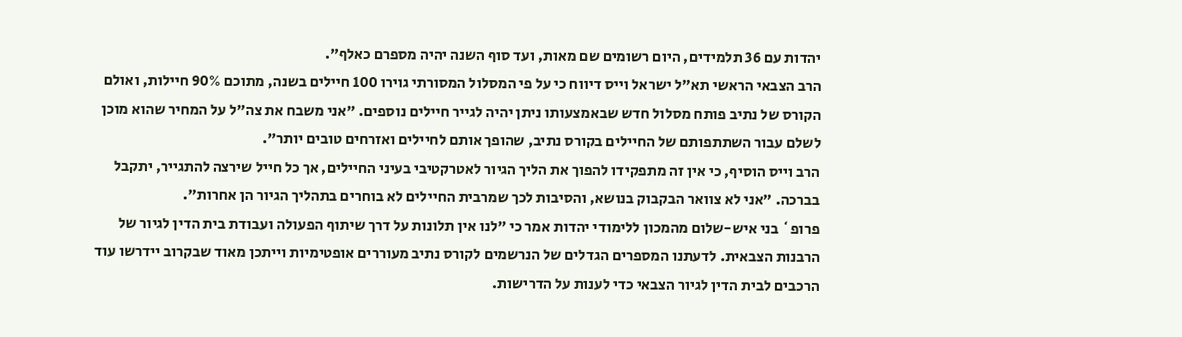יהדות עם 36 תלמידים, היום רשומים שם מאות, ועד סוף השנה יהיה מספרם כאלף".
הרב הצבאי הראשי תא"ל ישראל וייס דיווח כי על פי המסלול המסורתי גוירו 100 חיילים בשנה, מתוכם 90% חיילות, ואולם הקורס של נתיב פותח מסלול חדש שבאמצעותו ניתן יהיה לגייר חיילים נוספים. "אני משבח את צה"ל על המחיר שהוא מוכן לשלם עבור השתתפותם של החיילים בקורס נתיב, שהופך אותם לחיילים ואזרחים טובים יותר".
הרב וייס הוסיף, כי אין זה מתפקידו להפוך את הליך הגיור לאטרקטיבי בעיני החיילים, אך כל חייל שירצה להתגייר, יתקבל בברכה. "אני לא צוואר הבקבוק בנושא, והסיבות לכך שמרבית החיילים לא בוחרים בתהליך הגיור הן אחרות".
פרופ` בני איש-שלום מהמכון ללימודי יהדות אמר כי "לנו אין תלונות על דרך שיתוף הפעולה ועבודת בית הדין לגיור של הרבנות הצבאית. לדעתנו המספרים הגדלים של הנרשמים לקורס נתיב מעוררים אופטימיות וייתכן מאוד שבקרוב יידרשו עוד הרכבים לבית הדין לגיור הצבאי כדי לענות על הדרישות.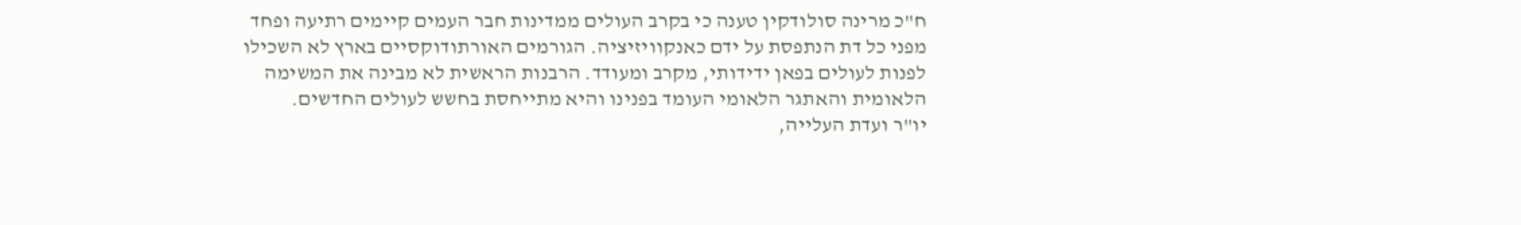ח"כ מרינה סולודקין טענה כי בקרב העולים ממדינות חבר העמים קיימים רתיעה ופחד מפני כל דת הנתפסת על ידם כאנקוויזיציה. הגורמים האורתודוקסיים בארץ לא השכילו לפנות לעולים בפאן ידידותי, מקרב ומעודד. הרבנות הראשית לא מבינה את המשימה הלאומית והאתגר הלאומי העומד בפנינו והיא מתייחסת בחשש לעולים החדשים.
יו"ר ועדת העלייה,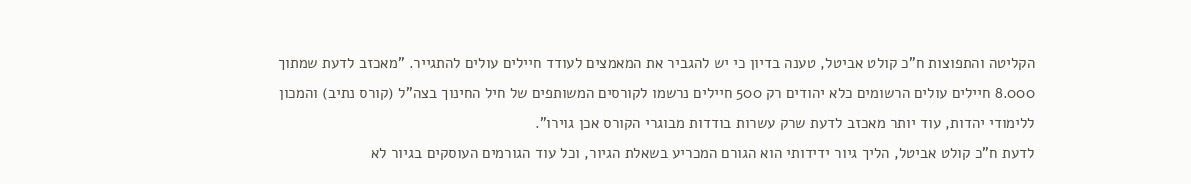הקליטה והתפוצות ח"כ קולט אביטל, טענה בדיון כי יש להגביר את המאמצים לעודד חיילים עולים להתגייר. "מאכזב לדעת שמתוך 8.000 חיילים עולים הרשומים כלא יהודים רק 500 חיילים נרשמו לקורסים המשותפים של חיל החינוך בצה"ל (קורס נתיב) והמכון ללימודי יהדות, עוד יותר מאכזב לדעת שרק עשרות בודדות מבוגרי הקורס אכן גוירו".
לדעת ח"כ קולט אביטל, הליך גיור ידידותי הוא הגורם המכריע בשאלת הגיור, וכל עוד הגורמים העוסקים בגיור לא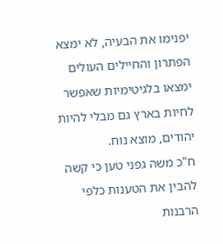יפנימו את הבעיה, לא ימצא הפתרון והחיילים העולים ימצאו בלגיטימיות שאפשר לחיות בארץ גם מבלי להיות יהודים, מוצא נוח.
ח"כ משה גפני טען כי קשה להבין את הטענות כלפי הרבנות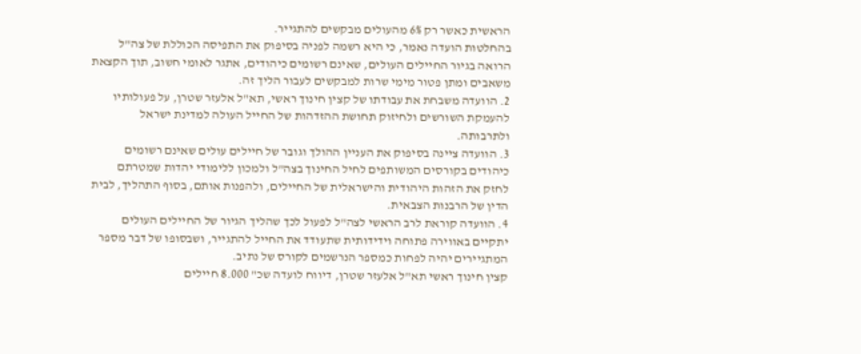הראשית כאשר רק 6% מהעולים מבקשים להתגייר.
בהחלטות הועדה נאמר, כי היא רשמה לפניה בסיפוק את התפיסה הכוללת של צה"ל הרואה בגיור החיילים העולים, שאינם רשומים כיהודים, אתגר לאומי חשוב, תוך הקצאת משאבים ומתן פטור מימי שרות למבקשים לעבור הליך זה.
2. הוועדה משבחת את עבודתו של קצין חינוך ראשי, תא"ל אלעזר שטרן, על פעולותיו להעמקת השורשים ולחיזוק תחושת ההזדהות של החייל העולה למדינת ישראל ולתרבותה.
3. הוועדה ציינה בסיפוק את העניין ההולך וגובר של חיילים עולים שאינם רשומים כיהודים בקורסים המשותפים לחיל החינוך בצה"ל ולמכון ללימודי יהדות שמטרתם לחזק את הזהות היהודית והישראלית של החיילים, ולהפנות אותם, בסוף התהליך, לבית הדין של הרבנות הצבאית.
4. הוועדה קוראת לרב הראשי לצה"ל לפעול לכך שהליך הגיור של החיילים העולים יתקיים באווירה פתוחה וידידותית שתעודד את החייל להתגייר, ושבסופו של דבר מספר המתגיירים יהיה לפחות כמספר הנרשמים לקורס של נתיב.
קצין חינוך ראשי תא"ל אלעזר שטרן, דיווח לועדה שכ" 8.000 חיילים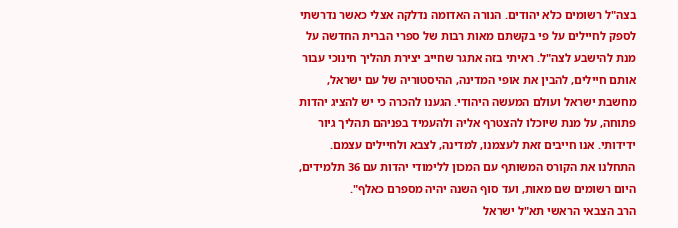בצה"ל רשומים כלא יהודים. הנורה האדומה נדלקה אצלי כאשר נדרשתי לספק לחיילים על פי בקשתם מאות רבות של ספרי הברית החדשה על מנת להישבע לצה"ל. ראיתי בזה אתגר שחייב יצירת תהליך חינוכי עבור אותם חיילים, להבין את אופי המדינה, ההיסטוריה של עם ישראל, מחשבת ישראל ועולם המעשה היהודי. הגענו להכרה כי יש להציג יהדות פתוחה, על מנת שיוכלו להצטרף אליה ולהעמיד בפניהם תהליך גיור ידידותי. אנו חייבים זאת לעצמנו, למדינה, לצבא ולחיילים עצמם. התחלנו את הקורס המשותף עם המכון ללימודי יהדות עם 36 תלמידים, היום רשומים שם מאות, ועד סוף השנה יהיה מספרם כאלף".
הרב הצבאי הראשי תא"ל ישראל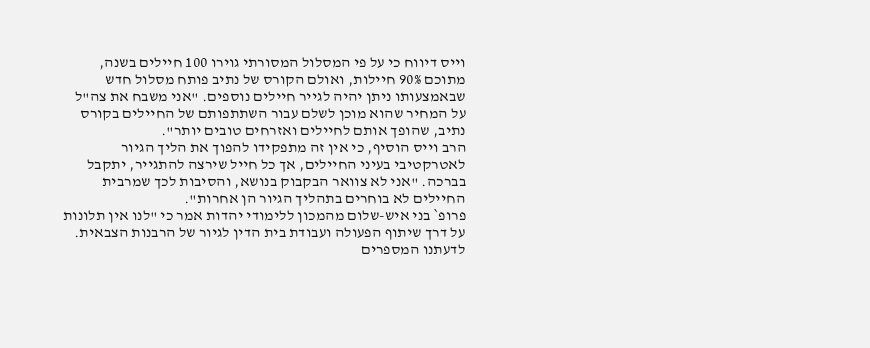וייס דיווח כי על פי המסלול המסורתי גוירו 100 חיילים בשנה, מתוכם 90% חיילות, ואולם הקורס של נתיב פותח מסלול חדש שבאמצעותו ניתן יהיה לגייר חיילים נוספים. "אני משבח את צה"ל על המחיר שהוא מוכן לשלם עבור השתתפותם של החיילים בקורס נתיב, שהופך אותם לחיילים ואזרחים טובים יותר".
הרב וייס הוסיף, כי אין זה מתפקידו להפוך את הליך הגיור לאטרקטיבי בעיני החיילים, אך כל חייל שירצה להתגייר, יתקבל בברכה. "אני לא צוואר הבקבוק בנושא, והסיבות לכך שמרבית החיילים לא בוחרים בתהליך הגיור הן אחרות".
פרופ` בני איש-שלום מהמכון ללימודי יהדות אמר כי "לנו אין תלונות על דרך שיתוף הפעולה ועבודת בית הדין לגיור של הרבנות הצבאית. לדעתנו המספרים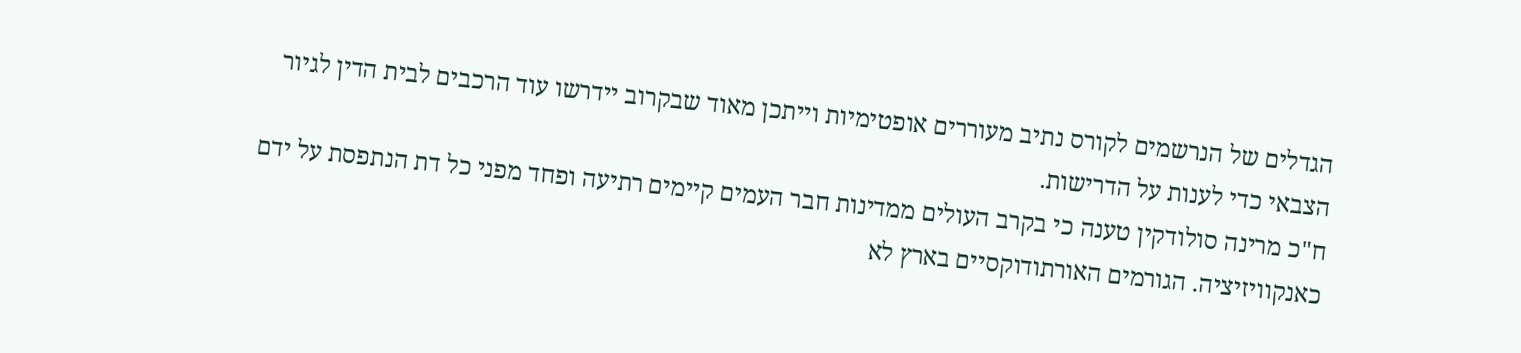הגדלים של הנרשמים לקורס נתיב מעוררים אופטימיות וייתכן מאוד שבקרוב יידרשו עוד הרכבים לבית הדין לגיור הצבאי כדי לענות על הדרישות.
ח"כ מרינה סולודקין טענה כי בקרב העולים ממדינות חבר העמים קיימים רתיעה ופחד מפני כל דת הנתפסת על ידם כאנקוויזיציה. הגורמים האורתודוקסיים בארץ לא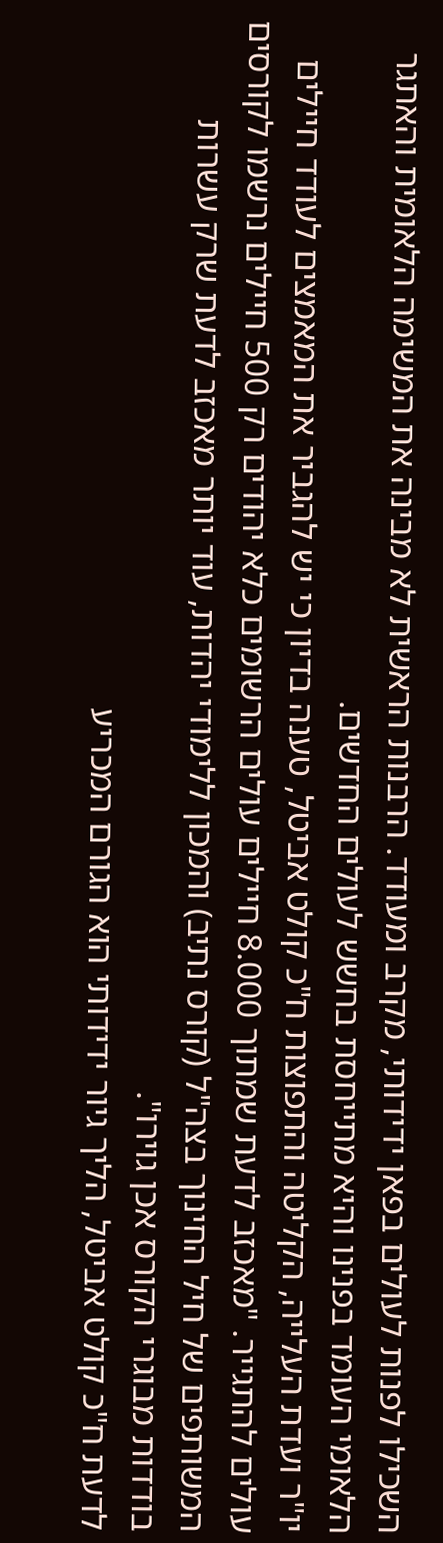השכילו לפנות לעולים בפאן ידידותי, מקרב ומעודד. הרבנות הראשית לא מבינה את המשימה הלאומית והאתגר הלאומי העומד בפנינו והיא מתייחסת בחשש לעולים החדשים.
יו"ר ועדת העלייה, הקליטה והתפוצות ח"כ קולט אביטל, טענה בדיון כי יש להגביר את המאמצים לעודד חיילים עולים להתגייר. "מאכזב לדעת שמתוך 8.000 חיילים עולים הרשומים כלא יהודים רק 500 חיילים נרשמו לקורסים המשותפים של חיל החינוך בצה"ל (קורס נתיב) והמכון ללימודי יהדות, עוד יותר מאכזב לדעת שרק עשרות בודדות מבוגרי הקורס אכן גוירו".
לדעת ח"כ קולט אביטל, הליך גיור ידידותי הוא הגורם המכריע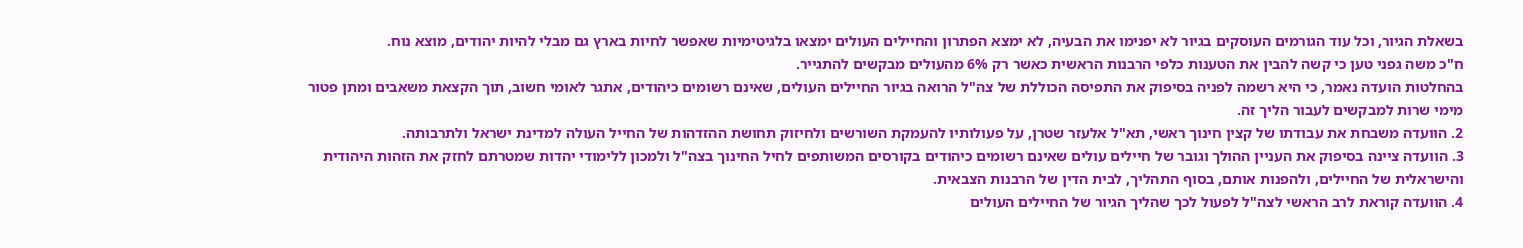בשאלת הגיור, וכל עוד הגורמים העוסקים בגיור לא יפנימו את הבעיה, לא ימצא הפתרון והחיילים העולים ימצאו בלגיטימיות שאפשר לחיות בארץ גם מבלי להיות יהודים, מוצא נוח.
ח"כ משה גפני טען כי קשה להבין את הטענות כלפי הרבנות הראשית כאשר רק 6% מהעולים מבקשים להתגייר.
בהחלטות הועדה נאמר, כי היא רשמה לפניה בסיפוק את התפיסה הכוללת של צה"ל הרואה בגיור החיילים העולים, שאינם רשומים כיהודים, אתגר לאומי חשוב, תוך הקצאת משאבים ומתן פטור מימי שרות למבקשים לעבור הליך זה.
2. הוועדה משבחת את עבודתו של קצין חינוך ראשי, תא"ל אלעזר שטרן, על פעולותיו להעמקת השורשים ולחיזוק תחושת ההזדהות של החייל העולה למדינת ישראל ולתרבותה.
3. הוועדה ציינה בסיפוק את העניין ההולך וגובר של חיילים עולים שאינם רשומים כיהודים בקורסים המשותפים לחיל החינוך בצה"ל ולמכון ללימודי יהדות שמטרתם לחזק את הזהות היהודית והישראלית של החיילים, ולהפנות אותם, בסוף התהליך, לבית הדין של הרבנות הצבאית.
4. הוועדה קוראת לרב הראשי לצה"ל לפעול לכך שהליך הגיור של החיילים העולים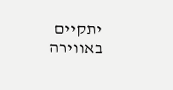יתקיים באווירה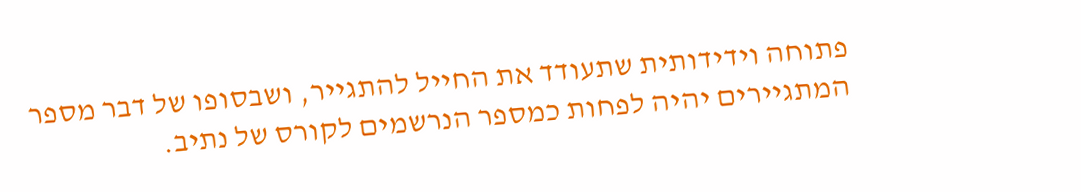פתוחה וידידותית שתעודד את החייל להתגייר, ושבסופו של דבר מספר המתגיירים יהיה לפחות כמספר הנרשמים לקורס של נתיב.